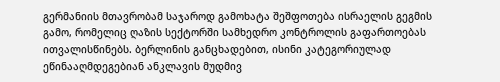გერმანიის მთავრობამ საჯაროდ გამოხატა შეშფოთება ისრაელის გეგმის გამო, რომელიც ღაზის სექტორში სამხედრო კონტროლის გაფართოებას ითვალისწინებს. ბერლინის განცხადებით, ისინი კატეგორიულად ეწინააღმდეგებიან ანკლავის მუდმივ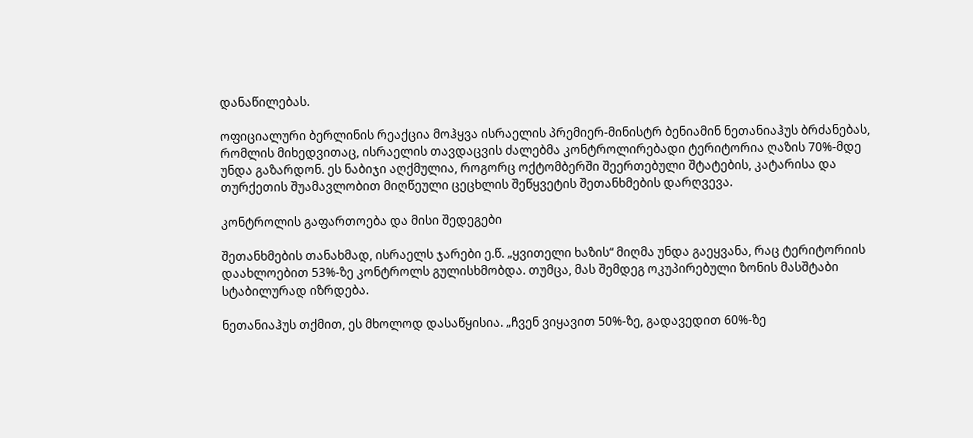დანაწილებას.

ოფიციალური ბერლინის რეაქცია მოჰყვა ისრაელის პრემიერ-მინისტრ ბენიამინ ნეთანიაჰუს ბრძანებას, რომლის მიხედვითაც, ისრაელის თავდაცვის ძალებმა კონტროლირებადი ტერიტორია ღაზის 70%-მდე უნდა გაზარდონ. ეს ნაბიჯი აღქმულია, როგორც ოქტომბერში შეერთებული შტატების, კატარისა და თურქეთის შუამავლობით მიღწეული ცეცხლის შეწყვეტის შეთანხმების დარღვევა.

კონტროლის გაფართოება და მისი შედეგები

შეთანხმების თანახმად, ისრაელს ჯარები ე.წ. „ყვითელი ხაზის“ მიღმა უნდა გაეყვანა, რაც ტერიტორიის დაახლოებით 53%-ზე კონტროლს გულისხმობდა. თუმცა, მას შემდეგ ოკუპირებული ზონის მასშტაბი სტაბილურად იზრდება.

ნეთანიაჰუს თქმით, ეს მხოლოდ დასაწყისია. „ჩვენ ვიყავით 50%-ზე, გადავედით 60%-ზე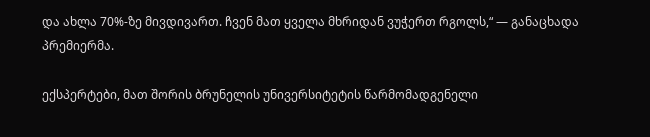და ახლა 70%-ზე მივდივართ. ჩვენ მათ ყველა მხრიდან ვუჭერთ რგოლს,“ — განაცხადა პრემიერმა.

ექსპერტები, მათ შორის ბრუნელის უნივერსიტეტის წარმომადგენელი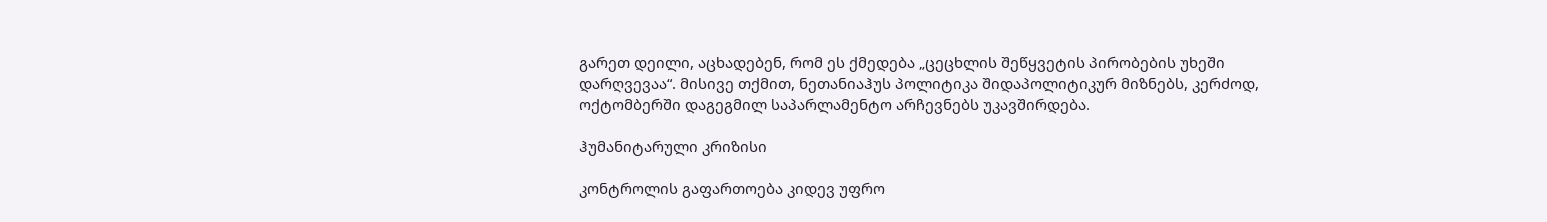გარეთ დეილი, აცხადებენ, რომ ეს ქმედება „ცეცხლის შეწყვეტის პირობების უხეში დარღვევაა“. მისივე თქმით, ნეთანიაჰუს პოლიტიკა შიდაპოლიტიკურ მიზნებს, კერძოდ, ოქტომბერში დაგეგმილ საპარლამენტო არჩევნებს უკავშირდება.

ჰუმანიტარული კრიზისი

კონტროლის გაფართოება კიდევ უფრო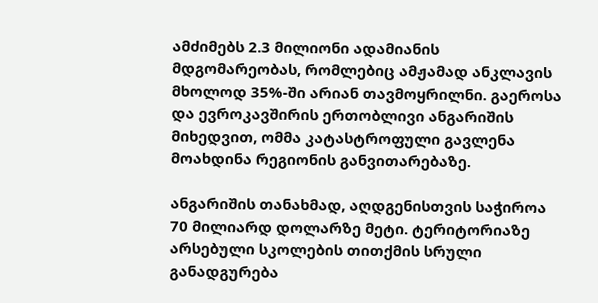ამძიმებს 2.3 მილიონი ადამიანის მდგომარეობას, რომლებიც ამჟამად ანკლავის მხოლოდ 35%-ში არიან თავმოყრილნი. გაეროსა და ევროკავშირის ერთობლივი ანგარიშის მიხედვით, ომმა კატასტროფული გავლენა მოახდინა რეგიონის განვითარებაზე.

ანგარიშის თანახმად, აღდგენისთვის საჭიროა 70 მილიარდ დოლარზე მეტი. ტერიტორიაზე არსებული სკოლების თითქმის სრული განადგურება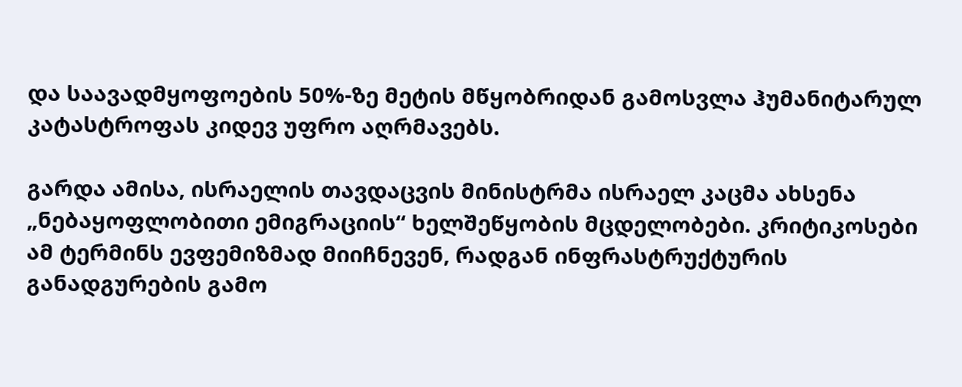და საავადმყოფოების 50%-ზე მეტის მწყობრიდან გამოსვლა ჰუმანიტარულ კატასტროფას კიდევ უფრო აღრმავებს.

გარდა ამისა, ისრაელის თავდაცვის მინისტრმა ისრაელ კაცმა ახსენა „ნებაყოფლობითი ემიგრაციის“ ხელშეწყობის მცდელობები. კრიტიკოსები ამ ტერმინს ევფემიზმად მიიჩნევენ, რადგან ინფრასტრუქტურის განადგურების გამო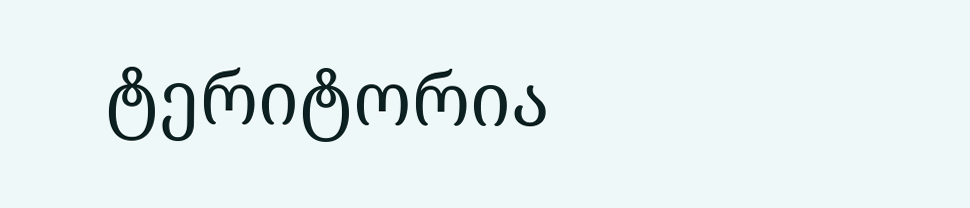ტერიტორია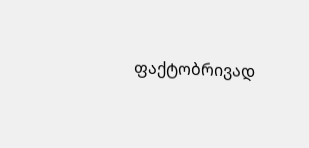ფაქტობრივად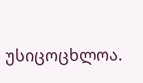უსიცოცხლოა.